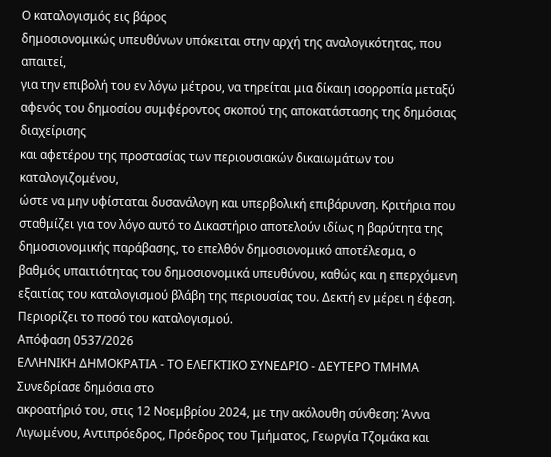Ο καταλογισμός εις βάρος
δημοσιονομικώς υπευθύνων υπόκειται στην αρχή της αναλογικότητας, που απαιτεί,
για την επιβολή του εν λόγω μέτρου, να τηρείται μια δίκαιη ισορροπία μεταξύ
αφενός του δημοσίου συμφέροντος σκοπού της αποκατάστασης της δημόσιας διαχείρισης
και αφετέρου της προστασίας των περιουσιακών δικαιωμάτων του καταλογιζομένου,
ώστε να μην υφίσταται δυσανάλογη και υπερβολική επιβάρυνση. Κριτήρια που
σταθμίζει για τον λόγο αυτό το Δικαστήριο αποτελούν ιδίως η βαρύτητα της
δημοσιονομικής παράβασης, το επελθόν δημοσιονομικό αποτέλεσμα, ο
βαθμός υπαιτιότητας του δημοσιονομικά υπευθύνου, καθώς και η επερχόμενη
εξαιτίας του καταλογισμού βλάβη της περιουσίας του. Δεκτή εν μέρει η έφεση.
Περιορίζει το ποσό του καταλογισμού.
Απόφαση 0537/2026
ΕΛΛΗΝΙΚΗ ΔΗΜΟΚΡΑΤΙΑ - ΤΟ ΕΛΕΓΚΤΙΚΟ ΣΥΝΕΔΡΙΟ - ΔΕΥΤΕΡΟ ΤΜΗΜΑ
Συνεδρίασε δημόσια στο
ακροατήριό του, στις 12 Νοεμβρίου 2024, με την ακόλουθη σύνθεση: Άννα
Λιγωμένου, Αντιπρόεδρος, Πρόεδρος του Τμήματος, Γεωργία Τζομάκα και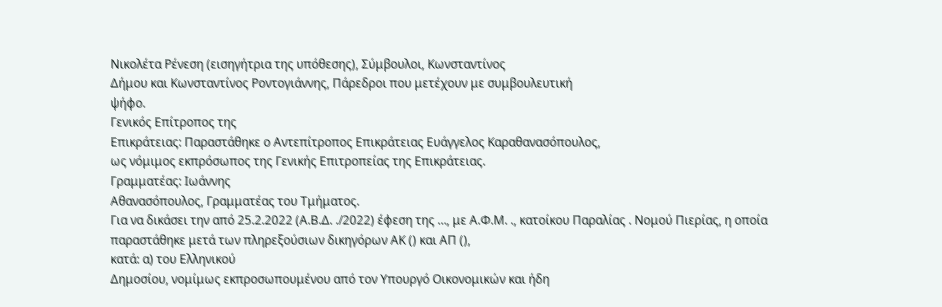Νικολέτα Ρένεση (εισηγήτρια της υπόθεσης), Σύμβουλοι, Κωνσταντίνος
Δήμου και Κωνσταντίνος Ροντογιάννης, Πάρεδροι που μετέχουν με συμβουλευτική
ψήφο.
Γενικός Επίτροπος της
Επικράτειας: Παραστάθηκε ο Αντεπίτροπος Επικράτειας Ευάγγελος Καραθανασόπουλος,
ως νόμιμος εκπρόσωπος της Γενικής Επιτροπείας της Επικράτειας.
Γραμματέας: Ιωάννης
Αθανασόπουλος, Γραμματέας του Τμήματος.
Για να δικάσει την από 25.2.2022 (Α.Β.Δ. ./2022) έφεση της …, με Α.Φ.Μ. ., κατοίκου Παραλίας . Νομού Πιερίας, η οποία παραστάθηκε μετά των πληρεξούσιων δικηγόρων ΑΚ () και ΑΠ (),
κατά: α) του Ελληνικού
Δημοσίου, νομίμως εκπροσωπουμένου από τον Υπουργό Οικονομικών και ήδη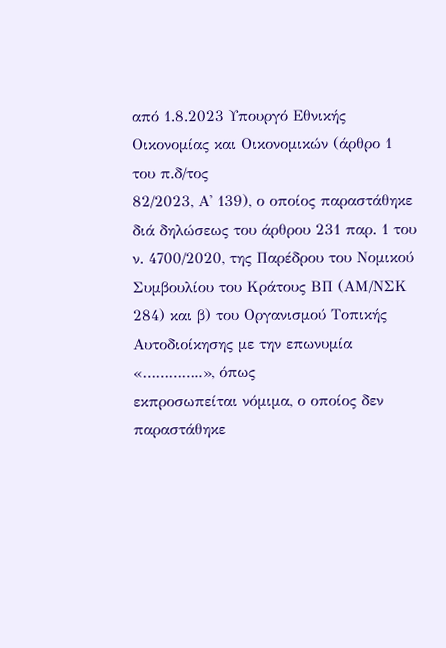από 1.8.2023 Υπουργό Εθνικής Οικονομίας και Οικονομικών (άρθρο 1 του π.δ/τος
82/2023, Α' 139), ο οποίος παραστάθηκε διά δηλώσεως του άρθρου 231 παρ. 1 του
ν. 4700/2020, της Παρέδρου του Νομικού Συμβουλίου του Κράτους ΒΠ (ΑΜ/ΝΣΚ
284) και β) του Οργανισμού Τοπικής Αυτοδιοίκησης με την επωνυμία «…………..», όπως
εκπροσωπείται νόμιμα, ο οποίος δεν παραστάθηκε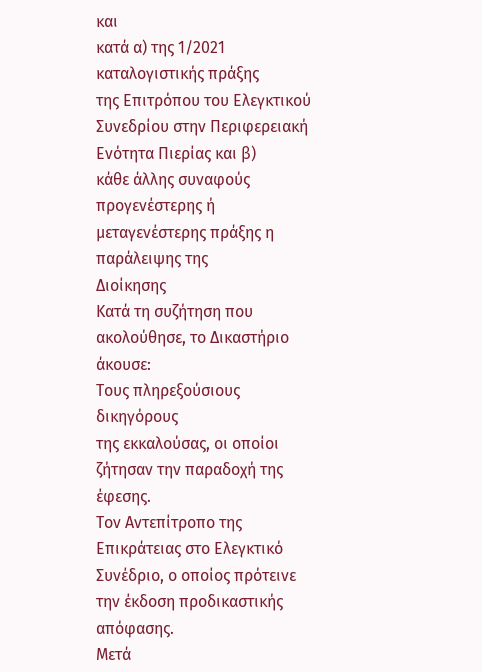και
κατά α) της 1/2021 καταλογιστικής πράξης
της Επιτρόπου του Ελεγκτικού Συνεδρίου στην Περιφερειακή Ενότητα Πιερίας και β)
κάθε άλλης συναφούς προγενέστερης ή μεταγενέστερης πράξης η παράλειψης της
Διοίκησης
Κατά τη συζήτηση που ακολούθησε, το Δικαστήριο άκουσε:
Τους πληρεξούσιους δικηγόρους
της εκκαλούσας, οι οποίοι ζήτησαν την παραδοχή της έφεσης.
Τον Αντεπίτροπο της Επικράτειας στο Ελεγκτικό Συνέδριο, ο οποίος πρότεινε την έκδοση προδικαστικής απόφασης.
Μετά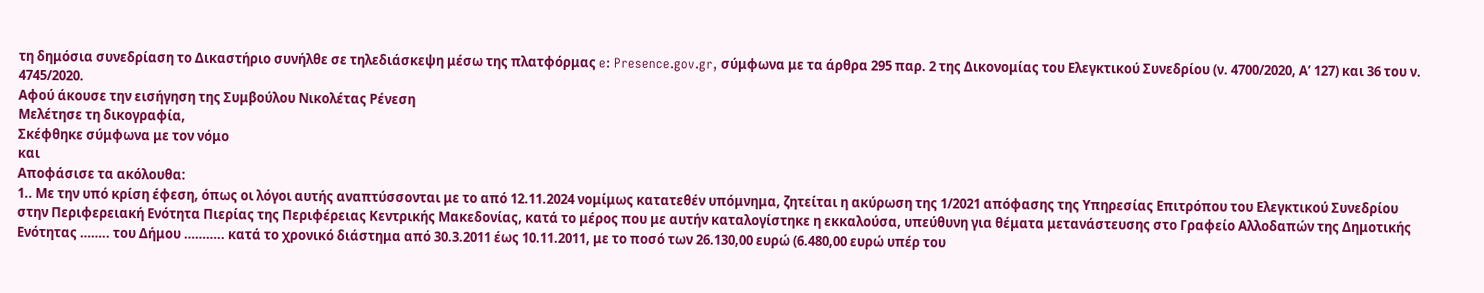τη δημόσια συνεδρίαση το Δικαστήριο συνήλθε σε τηλεδιάσκεψη μέσω της πλατφόρμας e: Presence.gov.gr, σύμφωνα με τα άρθρα 295 παρ. 2 της Δικονομίας του Ελεγκτικού Συνεδρίου (ν. 4700/2020, Α’ 127) και 36 του ν. 4745/2020.
Αφού άκουσε την εισήγηση της Συμβούλου Νικολέτας Ρένεση
Μελέτησε τη δικογραφία,
Σκέφθηκε σύμφωνα με τον νόμο
και
Αποφάσισε τα ακόλουθα:
1.. Με την υπό κρίση έφεση, όπως οι λόγοι αυτής αναπτύσσονται με το από 12.11.2024 νομίμως κατατεθέν υπόμνημα, ζητείται η ακύρωση της 1/2021 απόφασης της Υπηρεσίας Επιτρόπου του Ελεγκτικού Συνεδρίου στην Περιφερειακή Ενότητα Πιερίας της Περιφέρειας Κεντρικής Μακεδονίας, κατά το μέρος που με αυτήν καταλογίστηκε η εκκαλούσα, υπεύθυνη για θέματα μετανάστευσης στο Γραφείο Αλλοδαπών της Δημοτικής Ενότητας …….. του Δήμου ……….. κατά το χρονικό διάστημα από 30.3.2011 έως 10.11.2011, με το ποσό των 26.130,00 ευρώ (6.480,00 ευρώ υπέρ του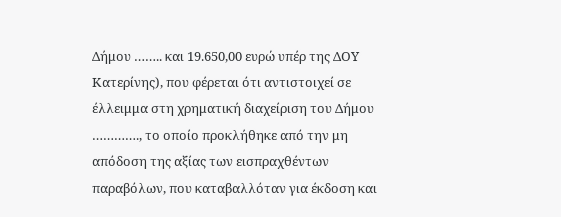Δήμου …….. και 19.650,00 ευρώ υπέρ της ΔΟΥ Κατερίνης), που φέρεται ότι αντιστοιχεί σε έλλειμμα στη χρηματική διαχείριση του Δήμου …………., το οποίο προκλήθηκε από την μη απόδοση της αξίας των εισπραχθέντων παραβόλων, που καταβαλλόταν για έκδοση και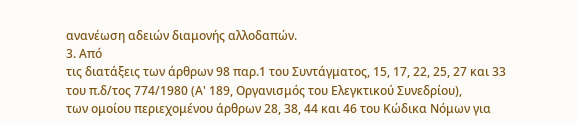ανανέωση αδειών διαμονής αλλοδαπών.
3. Από
τις διατάξεις των άρθρων 98 παρ.1 του Συντάγματος, 15, 17, 22, 25, 27 και 33
του π.δ/τος 774/1980 (Α' 189, Οργανισμός του Ελεγκτικού Συνεδρίου),
των ομοίου περιεχομένου άρθρων 28, 38, 44 και 46 του Κώδικα Νόμων για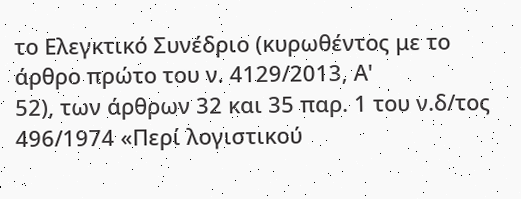το Ελεγκτικό Συνέδριο (κυρωθέντος με το άρθρο πρώτο του ν. 4129/2013, Α'
52), των άρθρων 32 και 35 παρ. 1 του ν.δ/τος 496/1974 «Περί λογιστικού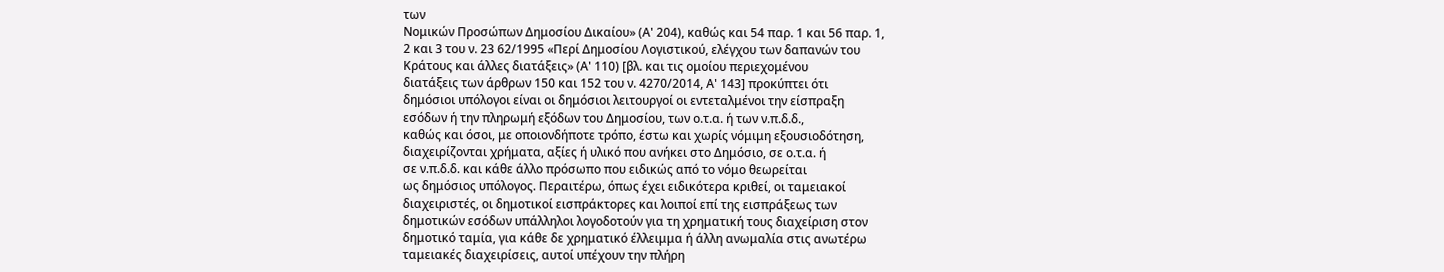των
Νομικών Προσώπων Δημοσίου Δικαίου» (Α' 204), καθώς και 54 παρ. 1 και 56 παρ. 1,
2 και 3 του ν. 23 62/1995 «Περί Δημοσίου Λογιστικού, ελέγχου των δαπανών του
Κράτους και άλλες διατάξεις» (Α' 110) [βλ. και τις ομοίου περιεχομένου
διατάξεις των άρθρων 150 και 152 του ν. 4270/2014, Α' 143] προκύπτει ότι
δημόσιοι υπόλογοι είναι οι δημόσιοι λειτουργοί οι εντεταλμένοι την είσπραξη
εσόδων ή την πληρωμή εξόδων του Δημοσίου, των ο.τ.α. ή των ν.π.δ.δ.,
καθώς και όσοι, με οποιονδήποτε τρόπο, έστω και χωρίς νόμιμη εξουσιοδότηση,
διαχειρίζονται χρήματα, αξίες ή υλικό που ανήκει στο Δημόσιο, σε ο.τ.α. ή
σε ν.π.δ.δ. και κάθε άλλο πρόσωπο που ειδικώς από το νόμο θεωρείται
ως δημόσιος υπόλογος. Περαιτέρω, όπως έχει ειδικότερα κριθεί, οι ταμειακοί
διαχειριστές, οι δημοτικοί εισπράκτορες και λοιποί επί της εισπράξεως των
δημοτικών εσόδων υπάλληλοι λογοδοτούν για τη χρηματική τους διαχείριση στον
δημοτικό ταμία, για κάθε δε χρηματικό έλλειμμα ή άλλη ανωμαλία στις ανωτέρω
ταμειακές διαχειρίσεις, αυτοί υπέχουν την πλήρη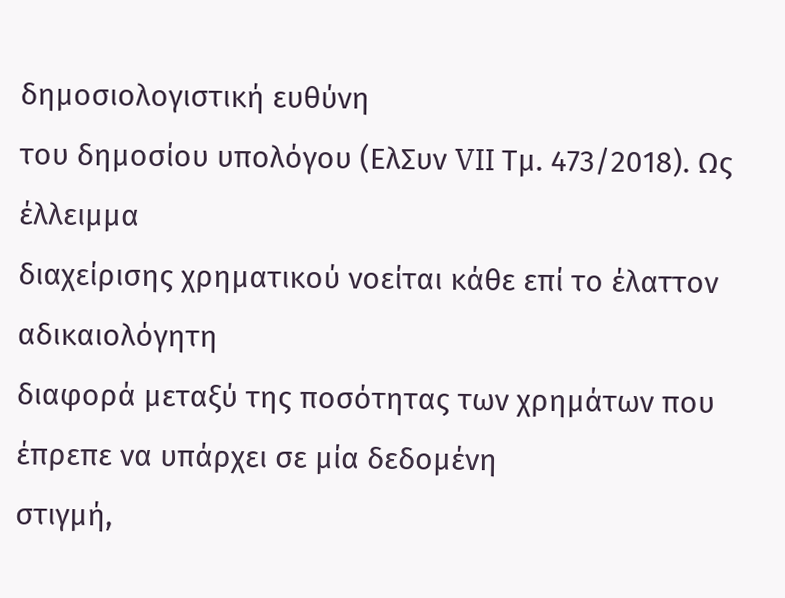δημοσιολογιστική ευθύνη
του δημοσίου υπολόγου (ΕλΣυν VII Τμ. 473/2018). Ως έλλειμμα
διαχείρισης χρηματικού νοείται κάθε επί το έλαττον αδικαιολόγητη
διαφορά μεταξύ της ποσότητας των χρημάτων που έπρεπε να υπάρχει σε μία δεδομένη
στιγμή,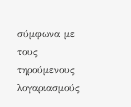σύμφωνα με τους τηρούμενους λογαριασμούς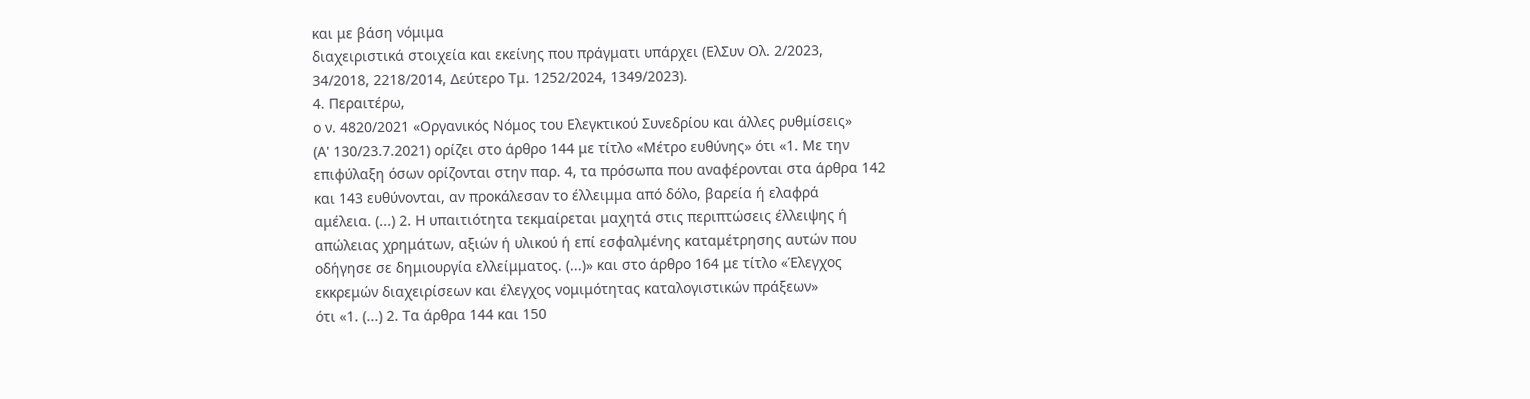και με βάση νόμιμα
διαχειριστικά στοιχεία και εκείνης που πράγματι υπάρχει (ΕλΣυν Ολ. 2/2023,
34/2018, 2218/2014, Δεύτερο Τμ. 1252/2024, 1349/2023).
4. Περαιτέρω,
ο ν. 4820/2021 «Οργανικός Νόμος του Ελεγκτικού Συνεδρίου και άλλες ρυθμίσεις»
(Α' 130/23.7.2021) ορίζει στο άρθρο 144 με τίτλο «Μέτρο ευθύνης» ότι «1. Με την
επιφύλαξη όσων ορίζονται στην παρ. 4, τα πρόσωπα που αναφέρονται στα άρθρα 142
και 143 ευθύνονται, αν προκάλεσαν το έλλειμμα από δόλο, βαρεία ή ελαφρά
αμέλεια. (...) 2. Η υπαιτιότητα τεκμαίρεται μαχητά στις περιπτώσεις έλλειψης ή
απώλειας χρημάτων, αξιών ή υλικού ή επί εσφαλμένης καταμέτρησης αυτών που
οδήγησε σε δημιουργία ελλείμματος. (...)» και στο άρθρο 164 με τίτλο «Έλεγχος
εκκρεμών διαχειρίσεων και έλεγχος νομιμότητας καταλογιστικών πράξεων»
ότι «1. (...) 2. Τα άρθρα 144 και 150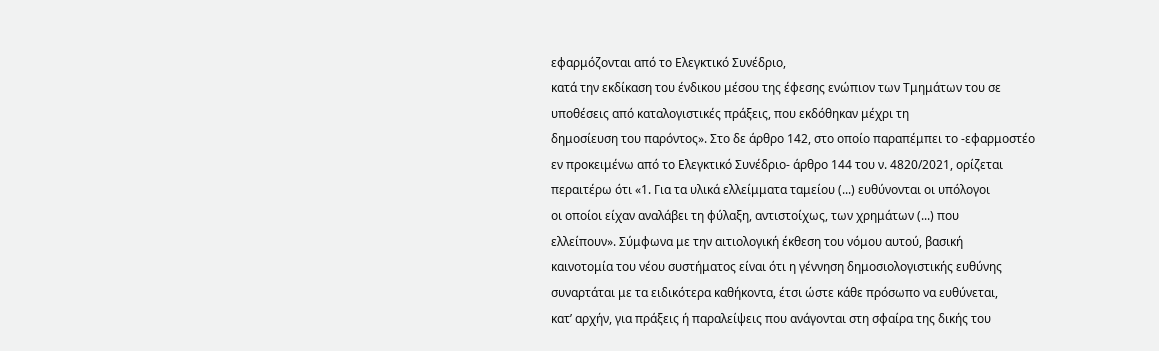εφαρμόζονται από το Ελεγκτικό Συνέδριο,
κατά την εκδίκαση του ένδικου μέσου της έφεσης ενώπιον των Τμημάτων του σε
υποθέσεις από καταλογιστικές πράξεις, που εκδόθηκαν μέχρι τη
δημοσίευση του παρόντος». Στο δε άρθρο 142, στο οποίο παραπέμπει το -εφαρμοστέο
εν προκειμένω από το Ελεγκτικό Συνέδριο- άρθρο 144 του ν. 4820/2021, ορίζεται
περαιτέρω ότι «1. Για τα υλικά ελλείμματα ταμείου (...) ευθύνονται οι υπόλογοι
οι οποίοι είχαν αναλάβει τη φύλαξη, αντιστοίχως, των χρημάτων (...) που
ελλείπουν». Σύμφωνα με την αιτιολογική έκθεση του νόμου αυτού, βασική
καινοτομία του νέου συστήματος είναι ότι η γέννηση δημοσιολογιστικής ευθύνης
συναρτάται με τα ειδικότερα καθήκοντα, έτσι ώστε κάθε πρόσωπο να ευθύνεται,
κατ’ αρχήν, για πράξεις ή παραλείψεις που ανάγονται στη σφαίρα της δικής του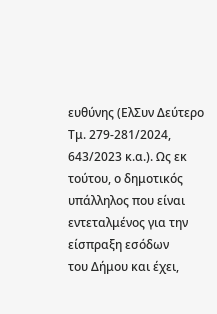ευθύνης (ΕλΣυν Δεύτερο Τμ. 279-281/2024, 643/2023 κ.α.). Ως εκ
τούτου, ο δημοτικός υπάλληλος που είναι εντεταλμένος για την είσπραξη εσόδων
του Δήμου και έχει,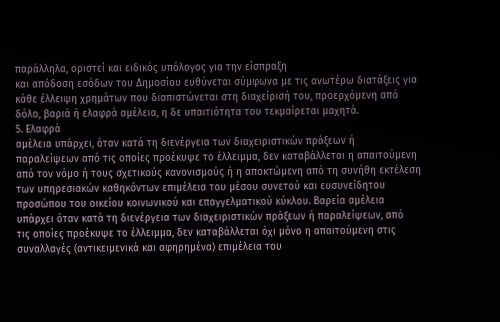παράλληλα, οριστεί και ειδικός υπόλογος για την είσπραξη
και απόδοση εσόδων του Δημοσίου ευθύνεται σύμφωνα με τις ανωτέρω διατάξεις για
κάθε έλλειψη χρημάτων που διαπιστώνεται στη διαχείρισή του, προερχόμενη από
δόλο, βαριά ή ελαφρά αμέλεια, η δε υπαιτιότητα του τεκμαίρεται μαχητά.
5. Ελαφρά
αμέλεια υπάρχει, όταν κατά τη διενέργεια των διαχειριστικών πράξεων ή
παραλείψεων από τις οποίες προέκυψε το έλλειμμα, δεν καταβάλλεται η απαιτούμενη
από τον νόμο ή τους σχετικούς κανονισμούς ή η αποκτώμενη από τη συνήθη εκτέλεση
των υπηρεσιακών καθηκόντων επιμέλεια του μέσου συνετού και ευσυνείδητου
προσώπου του οικείου κοινωνικού και επαγγελματικού κύκλου. Βαρεία αμέλεια
υπάρχει όταν κατά τη διενέργεια των διαχειριστικών πράξεων ή παραλείψεων, από
τις οποίες προέκυψε το έλλειμμα, δεν καταβάλλεται όχι μόνο η απαιτούμενη στις
συναλλαγές (αντικειμενικά και αφηρημένα) επιμέλεια του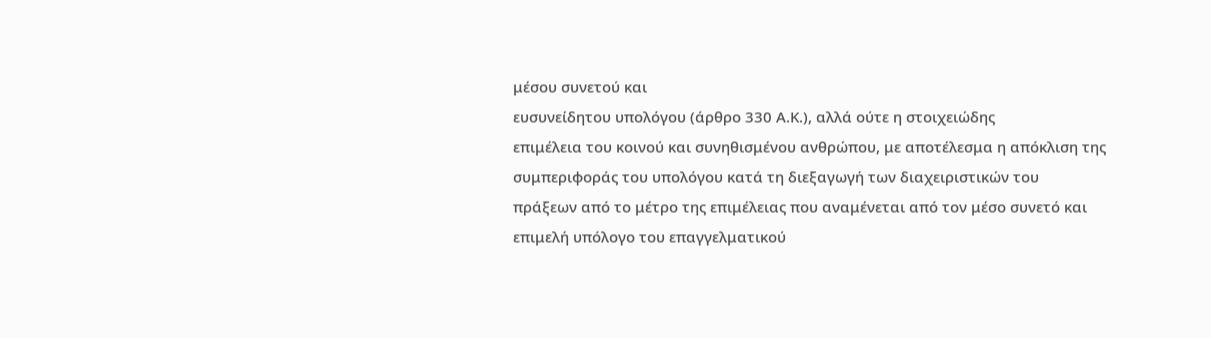μέσου συνετού και
ευσυνείδητου υπολόγου (άρθρο 330 Α.Κ.), αλλά ούτε η στοιχειώδης
επιμέλεια του κοινού και συνηθισμένου ανθρώπου, με αποτέλεσμα η απόκλιση της
συμπεριφοράς του υπολόγου κατά τη διεξαγωγή των διαχειριστικών του
πράξεων από το μέτρο της επιμέλειας που αναμένεται από τον μέσο συνετό και
επιμελή υπόλογο του επαγγελματικού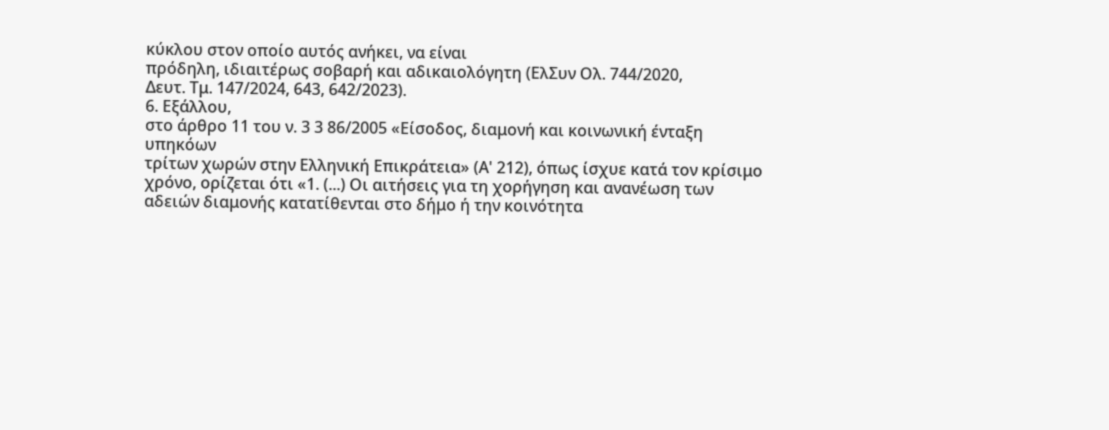κύκλου στον οποίο αυτός ανήκει, να είναι
πρόδηλη, ιδιαιτέρως σοβαρή και αδικαιολόγητη (ΕλΣυν Ολ. 744/2020,
Δευτ. Τμ. 147/2024, 643, 642/2023).
6. Εξάλλου,
στο άρθρο 11 του ν. 3 3 86/2005 «Είσοδος, διαμονή και κοινωνική ένταξη υπηκόων
τρίτων χωρών στην Ελληνική Επικράτεια» (Α' 212), όπως ίσχυε κατά τον κρίσιμο
χρόνο, ορίζεται ότι «1. (...) Οι αιτήσεις για τη χορήγηση και ανανέωση των
αδειών διαμονής κατατίθενται στο δήμο ή την κοινότητα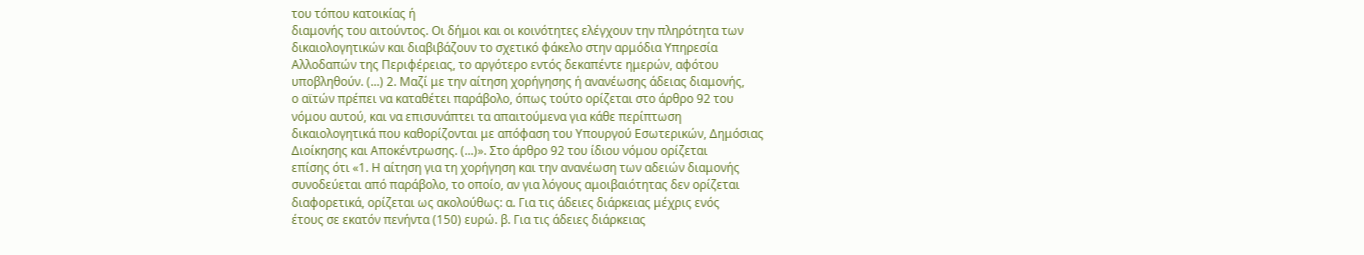του τόπου κατοικίας ή
διαμονής του αιτούντος. Οι δήμοι και οι κοινότητες ελέγχουν την πληρότητα των
δικαιολογητικών και διαβιβάζουν το σχετικό φάκελο στην αρμόδια Υπηρεσία
Αλλοδαπών της Περιφέρειας, το αργότερο εντός δεκαπέντε ημερών, αφότου
υποβληθούν. (...) 2. Μαζί με την αίτηση χορήγησης ή ανανέωσης άδειας διαμονής,
ο αϊτών πρέπει να καταθέτει παράβολο, όπως τούτο ορίζεται στο άρθρο 92 του
νόμου αυτού, και να επισυνάπτει τα απαιτούμενα για κάθε περίπτωση
δικαιολογητικά που καθορίζονται με απόφαση του Υπουργού Εσωτερικών, Δημόσιας
Διοίκησης και Αποκέντρωσης. (...)». Στο άρθρο 92 του ίδιου νόμου ορίζεται
επίσης ότι «1. Η αίτηση για τη χορήγηση και την ανανέωση των αδειών διαμονής
συνοδεύεται από παράβολο, το οποίο, αν για λόγους αμοιβαιότητας δεν ορίζεται
διαφορετικά, ορίζεται ως ακολούθως: α. Για τις άδειες διάρκειας μέχρις ενός
έτους σε εκατόν πενήντα (150) ευρώ. β. Για τις άδειες διάρκειας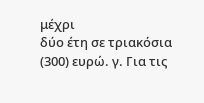μέχρι
δύο έτη σε τριακόσια (300) ευρώ. γ. Για τις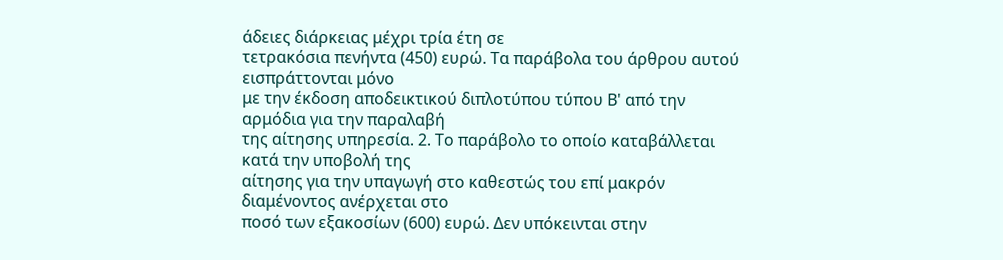άδειες διάρκειας μέχρι τρία έτη σε
τετρακόσια πενήντα (450) ευρώ. Τα παράβολα του άρθρου αυτού εισπράττονται μόνο
με την έκδοση αποδεικτικού διπλοτύπου τύπου Β' από την αρμόδια για την παραλαβή
της αίτησης υπηρεσία. 2. Το παράβολο το οποίο καταβάλλεται κατά την υποβολή της
αίτησης για την υπαγωγή στο καθεστώς του επί μακρόν διαμένοντος ανέρχεται στο
ποσό των εξακοσίων (600) ευρώ. Δεν υπόκεινται στην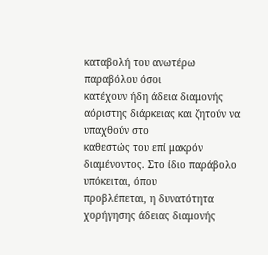καταβολή του ανωτέρω παραβόλου όσοι
κατέχουν ήδη άδεια διαμονής αόριστης διάρκειας και ζητούν να υπαχθούν στο
καθεστώς του επί μακρόν διαμένοντος. Στο ίδιο παράβολο υπόκειται, όπου
προβλέπεται, η δυνατότητα χορήγησης άδειας διαμονής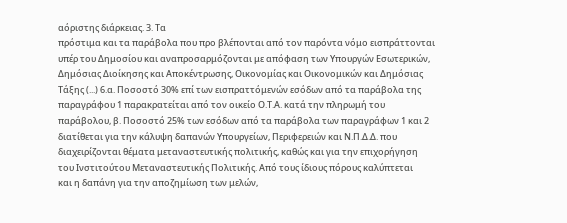αόριστης διάρκειας. 3. Τα
πρόστιμα και τα παράβολα που προ βλέπονται από τον παρόντα νόμο εισπράττονται
υπέρ του Δημοσίου και αναπροσαρμόζονται με απόφαση των Υπουργών Εσωτερικών,
Δημόσιας Διοίκησης και Αποκέντρωσης, Οικονομίας και Οικονομικών και Δημόσιας
Τάξης (...) 6.α. Ποσοστό 30% επί των εισπραττόμενών εσόδων από τα παράβολα της
παραγράφου 1 παρακρατείται από τον οικείο Ο.Τ.Α. κατά την πληρωμή του
παράβολου, β. Ποσοστό 25% των εσόδων από τα παράβολα των παραγράφων 1 και 2
διατίθεται για την κάλυψη δαπανών Υπουργείων, Περιφερειών και Ν.Π.Δ.Δ. που
διαχειρίζονται θέματα μεταναστευτικής πολιτικής, καθώς και για την επιχορήγηση
του Ινστιτούτου Μεταναστευτικής Πολιτικής. Από τους ίδιους πόρους καλύπτεται
και η δαπάνη για την αποζημίωση των μελών,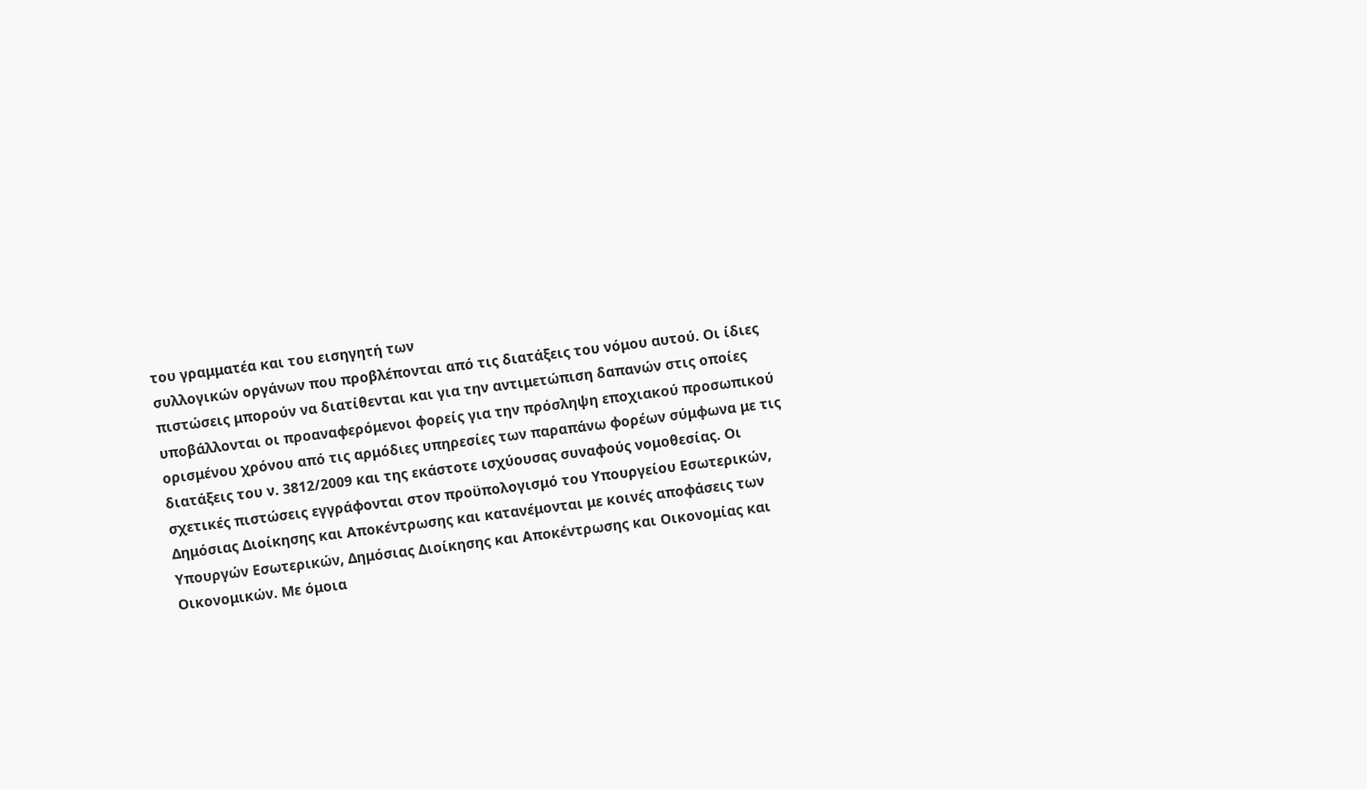του γραμματέα και του εισηγητή των
συλλογικών οργάνων που προβλέπονται από τις διατάξεις του νόμου αυτού. Οι ίδιες
πιστώσεις μπορούν να διατίθενται και για την αντιμετώπιση δαπανών στις οποίες
υποβάλλονται οι προαναφερόμενοι φορείς για την πρόσληψη εποχιακού προσωπικού
ορισμένου χρόνου από τις αρμόδιες υπηρεσίες των παραπάνω φορέων σύμφωνα με τις
διατάξεις του ν. 3812/2009 και της εκάστοτε ισχύουσας συναφούς νομοθεσίας. Οι
σχετικές πιστώσεις εγγράφονται στον προϋπολογισμό του Υπουργείου Εσωτερικών,
Δημόσιας Διοίκησης και Αποκέντρωσης και κατανέμονται με κοινές αποφάσεις των
Υπουργών Εσωτερικών, Δημόσιας Διοίκησης και Αποκέντρωσης και Οικονομίας και
Οικονομικών. Με όμοια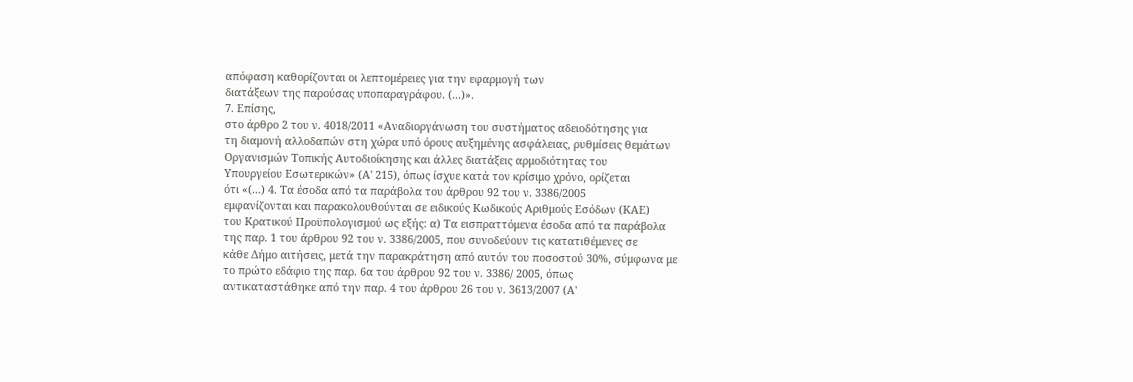απόφαση καθορίζονται οι λεπτομέρειες για την εφαρμογή των
διατάξεων της παρούσας υποπαραγράφου. (...)».
7. Επίσης,
στο άρθρο 2 του ν. 4018/2011 «Αναδιοργάνωση του συστήματος αδειοδότησης για
τη διαμονή αλλοδαπών στη χώρα υπό όρους αυξημένης ασφάλειας, ρυθμίσεις θεμάτων
Οργανισμών Τοπικής Αυτοδιοίκησης και άλλες διατάξεις αρμοδιότητας του
Υπουργείου Εσωτερικών» (Α' 215), όπως ίσχυε κατά τον κρίσιμο χρόνο, ορίζεται
ότι «(...) 4. Τα έσοδα από τα παράβολα του άρθρου 92 του ν. 3386/2005
εμφανίζονται και παρακολουθούνται σε ειδικούς Κωδικούς Αριθμούς Εσόδων (ΚΑΕ)
του Κρατικού Προϋπολογισμού ως εξής: α) Τα εισπραττόμενα έσοδα από τα παράβολα
της παρ. 1 του άρθρου 92 του ν. 3386/2005, που συνοδεύουν τις κατατιθέμενες σε
κάθε Δήμο αιτήσεις, μετά την παρακράτηση από αυτόν του ποσοστού 30%, σύμφωνα με
το πρώτο εδάφιο της παρ. 6α του άρθρου 92 του ν. 3386/ 2005, όπως
αντικαταστάθηκε από την παρ. 4 του άρθρου 26 του ν. 3613/2007 (Α'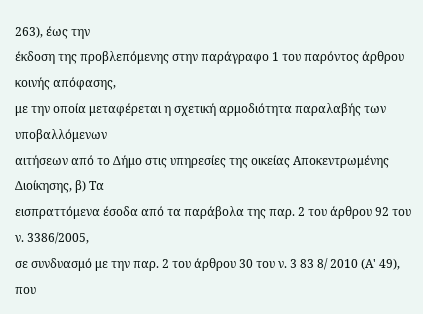263), έως την
έκδοση της προβλεπόμενης στην παράγραφο 1 του παρόντος άρθρου κοινής απόφασης,
με την οποία μεταφέρεται η σχετική αρμοδιότητα παραλαβής των υποβαλλόμενων
αιτήσεων από το Δήμο στις υπηρεσίες της οικείας Αποκεντρωμένης Διοίκησης, β) Τα
εισπραττόμενα έσοδα από τα παράβολα της παρ. 2 του άρθρου 92 του ν. 3386/2005,
σε συνδυασμό με την παρ. 2 του άρθρου 30 του ν. 3 83 8/ 2010 (Α' 49), που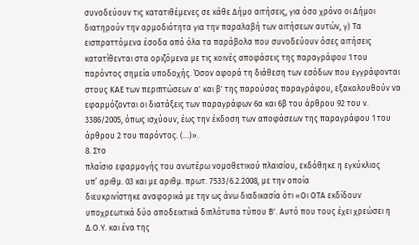συνοδεύουν τις κατατιθέμενες σε κάθε Δήμο αιτήσεις, για όσο χρόνο οι Δήμοι
διατηρούν την αρμοδιότητα για την παραλαβή των αιτήσεων αυτών, γ) Τα
εισπραττόμενα έσοδα από όλα τα παράβολα που συνοδεύουν όσες αιτήσεις
κατατίθενται στα οριζόμενα με τις κοινές αποφάσεις της παραγράφου 1 του
παρόντος σημεία υποδοχής. Όσον αφορά τη διάθεση των εσόδων που εγγράφονται
στους ΚΑΕ των περιπτώσεων α' και β' της παρούσας παραγράφου, εξακολουθούν να
εφαρμόζονται οι διατάξεις των παραγράφων 6α και 6β του άρθρου 92 του ν.
3386/2005, όπως ισχύουν, έως την έκδοση των αποφάσεων της παραγράφου 1 του
άρθρου 2 του παρόντος. (...)».
8. Στο
πλαίσιο εφαρμογής του ανωτέρω νομοθετικού πλαισίου, εκδόθηκε η εγκύκλιος
υπ’ αριθμ. 03 και με αριθμ. πρωτ. 7533/6.2.2008, με την οποία
διευκρινίστηκε αναφορικά με την ως άνω διαδικασία ότι «Οι ΟΤΑ εκδίδουν
υποχρεωτικά δύο αποδεικτικά διπλότυπα τύπου Β'. Αυτό που τους έχει χρεώσει η
Δ.Ο.Υ. και ένα της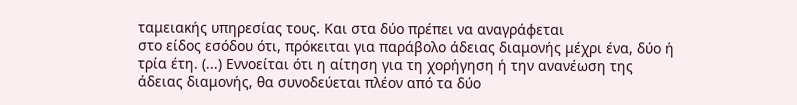ταμειακής υπηρεσίας τους. Και στα δύο πρέπει να αναγράφεται
στο είδος εσόδου ότι, πρόκειται για παράβολο άδειας διαμονής μέχρι ένα, δύο ή
τρία έτη. (...) Εννοείται ότι η αίτηση για τη χορήγηση ή την ανανέωση της
άδειας διαμονής, θα συνοδεύεται πλέον από τα δύο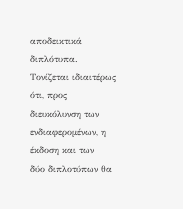αποδεικτικά διπλότυπα.
Τονίζεται ιδιαιτέρως ότι, προς διευκόλυνση των ενδιαφερομένων, η έκδοση και των
δύο διπλοτύπων θα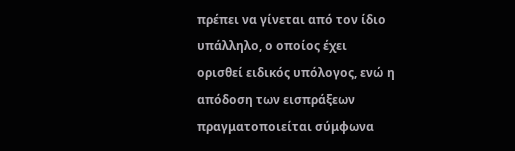πρέπει να γίνεται από τον ίδιο υπάλληλο, ο οποίος έχει
ορισθεί ειδικός υπόλογος, ενώ η απόδοση των εισπράξεων πραγματοποιείται σύμφωνα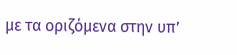με τα οριζόμενα στην υπ’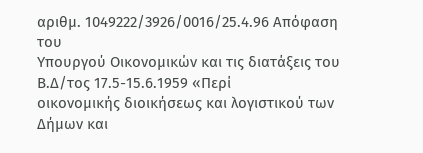αριθμ. 1049222/3926/0016/25.4.96 Απόφαση του
Υπουργού Οικονομικών και τις διατάξεις του Β.Δ/τος 17.5-15.6.1959 «Περί
οικονομικής διοικήσεως και λογιστικού των Δήμων και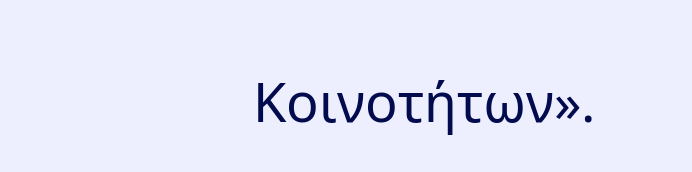Κοινοτήτων».